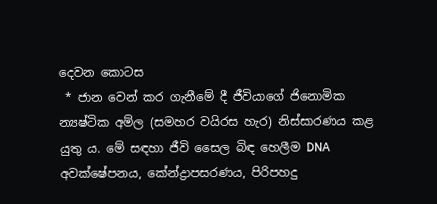දෙවන කොටස
 * ජාන වෙන් කර ගැනීමේ දී ජීවියාගේ ජිනොමික න්‍යෂ්ටික අම්ල (සමහර වයිරස හැර) නිස්සාරණය කළ යුතු ය. මේ සඳහා ජීවි සෛල බිඳ හෙලීම DNA අවක්ෂේපනය, කේන්ද්‍රාපසරණය, පිරිපහදු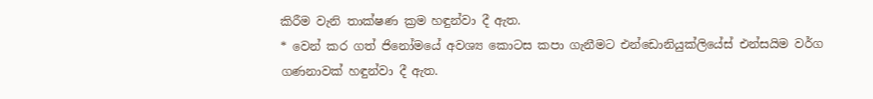කිරීම වැනි තාක්ෂණ ක්‍රම හඳුන්වා දී ඇත.
* වෙන් කර ගත් ජිනෝමයේ අවශ්‍ය කොටස කපා ගැනීමට එන්ඩොනියුක්ලියේස් එන්සයිම වර්ග ගණනාවක් හඳුන්වා දී ඇත.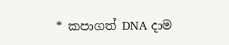* කපාගත් DNA දාම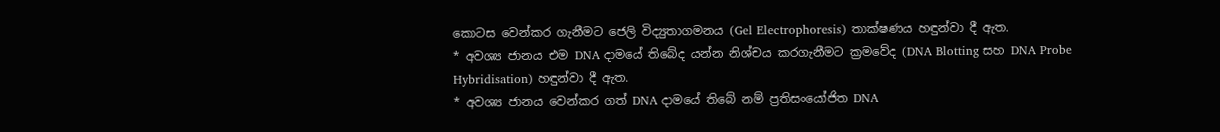කොටස වෙන්කර ගැනීමට ජෙලි විද්‍යුතාගමනය (Gel Electrophoresis) තාක්ෂණය හඳුන්වා දී ඇත.
* අවශ්‍ය ජානය එම DNA දාමයේ තිබේද යන්න නිශ්චය කරගැනීමට ක්‍රමවේද (DNA Blotting සහ DNA Probe Hybridisation) හඳුන්වා දී ඇත.
* අවශ්‍ය ජානය වෙන්කර ගත් DNA දාමයේ තිබේ නම් ප්‍රතිසංයෝජිත DNA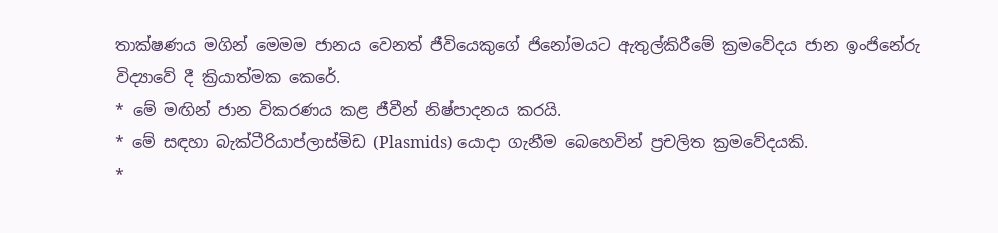තාක්ෂණය මගින් මෙමම ජානය වෙනත් ජීවියෙකුගේ ජිනෝමයට ඇතුල්කිරීමේ ක්‍රමවේදය ජාන ඉංජිනේරු විද්‍යාවේ දී ක්‍රියාත්මක කෙරේ.
* මේ මඟින් ජාන විකරණය කළ ජීවීන් නිෂ්පාදනය කරයි.
* මේ සඳහා බැක්ටීරියාප්ලාස්මිඩ (Plasmids) යොදා ගැනීම බෙහෙවින් ප්‍රචලිත ක්‍රමවේදයකි.
*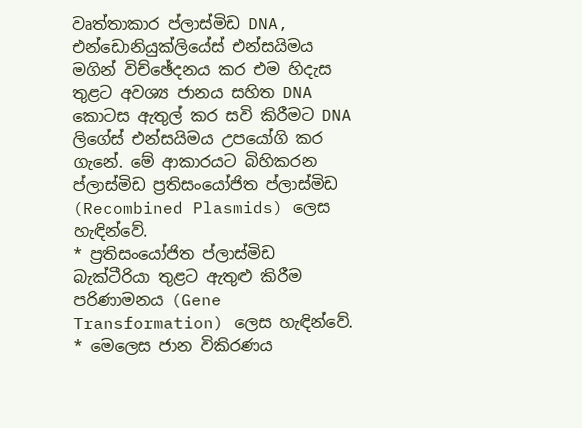වෘත්තාකාර ප්ලාස්මිඩ DNA, එන්ඩොනියුක්ලියේස් එන්සයිමය මගින් විච්ඡේදනය කර එම හිදැස තුළට අවශ්‍ය ජානය සහිත DNA කොටස ඇතුල් කර සවි කිරීමට DNA ලිගේස් එන්සයිමය උපයෝගි කර ගැනේ. මේ ආකාරයට බිහිකරන ප්ලාස්මිඩ ප්‍රතිසංයෝජිත ප්ලාස්මිඩ (Recombined Plasmids) ලෙස හැඳින්වේ.
* ප්‍රතිසංයෝජිත ප්ලාස්මිඩ බැක්ටීරියා තුළට ඇතුළු කිරීම පරිණාමනය (Gene Transformation) ලෙස හැඳින්වේ.
* මෙලෙස ජාන විකිරණය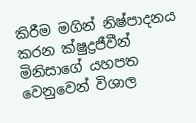කිරීම මගින් නිෂ්පාදනය කරන ක්ෂුද්‍රජීවීන් මිනිසාගේ යහපත වෙනුවෙන් විශාල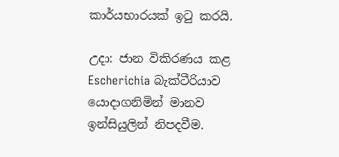කාර්යභාරයක් ඉටු කරයි.

උදා: ජාන විකිරණය කළ Escherichia බැක්ටීරියාව යොදාගනිමින් මානව ඉන්සියුලින් නිපදවීම.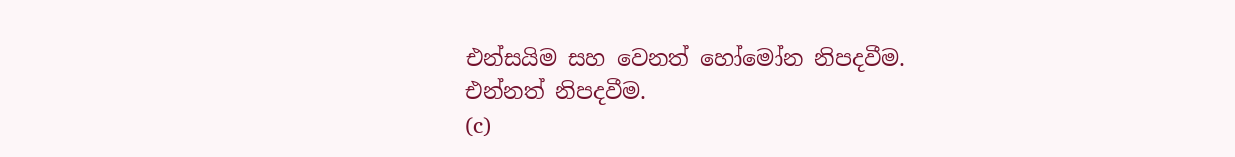එන්සයිම සහ වෙනත් හෝමෝන නිපදවීම.
එන්නත් නිපදවීම.
(c)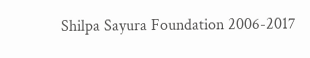Shilpa Sayura Foundation 2006-2017